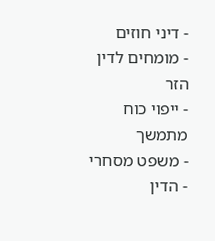- דיני חוזים
- מומחים לדין הזר
- ייפוי כוח מתמשך
- משפט מסחרי
- הדין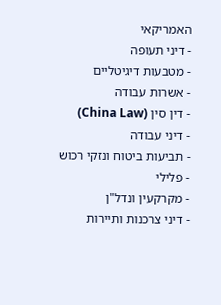האמריקאי
- דיני תעופה
- מטבעות דיגיטליים
- אשרות עבודה
- דין סין (China Law)
- דיני עבודה
- תביעות ביטוח ונזקי רכוש
- פלילי
- מקרקעין ונדל"ן
- דיני צרכנות ותיירות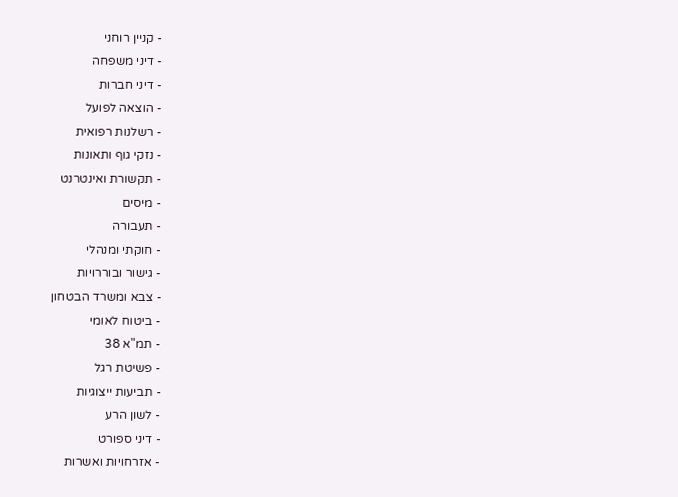- קניין רוחני
- דיני משפחה
- דיני חברות
- הוצאה לפועל
- רשלנות רפואית
- נזקי גוף ותאונות
- תקשורת ואינטרנט
- מיסים
- תעבורה
- חוקתי ומנהלי
- גישור ובוררויות
- צבא ומשרד הבטחון
- ביטוח לאומי
- תמ"א 38
- פשיטת רגל
- תביעות ייצוגיות
- לשון הרע
- דיני ספורט
- אזרחויות ואשרות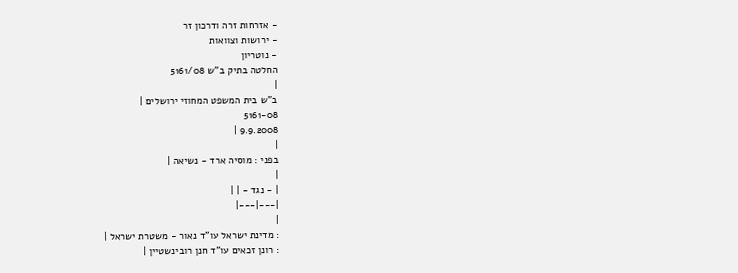- אזרחות זרה ודרכון זר
- ירושות וצוואות
- נוטריון
החלטה בתיק ב"ש 5161/08
|
ב"ש בית המשפט המחוזי ירושלים |
5161-08
9.9.2008 |
|
בפני : מוסיה ארד - נשיאה |
|
| - נגד - | |
|---|---|
|
: מדינת ישראל עו"ד נאור - משטרת ישראל |
: רונן זכאים עו"ד חנן רובינשטיין |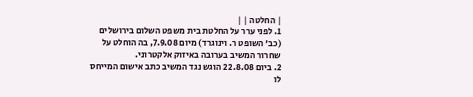| החלטה | |
1. לפני ערר על החלטת בית משפט השלום בירושלים (כב' השופט ר. וינוגרד) מיום 7.9.08, בה הוחלט על שחרור המשיב בערובה באיזוק אלקטרוני.
2. ביום 22.8.08 הוגש נגד המשיב כתב אישום המייחס לו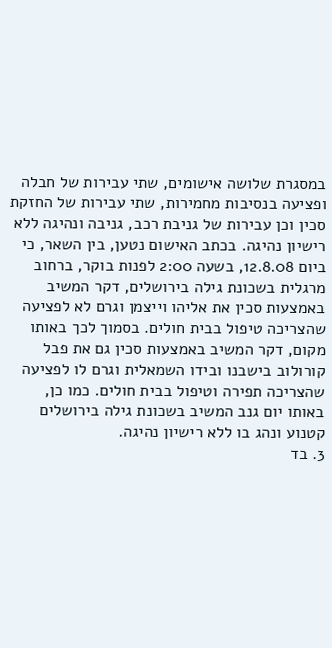במסגרת שלושה אישומים, שתי עבירות של חבלה ופציעה בנסיבות מחמירות, שתי עבירות של החזקת סכין וכן עבירות של גניבת רכב, גניבה ונהיגה ללא רישיון נהיגה. בכתב האישום נטען, בין השאר, כי ביום 12.8.08, בשעה 2:00 לפנות בוקר, ברחוב מרגלית בשכונת גילה בירושלים, דקר המשיב באמצעות סכין את אליהו וייצמן וגרם לא לפציעה שהצריכה טיפול בבית חולים. בסמוך לכך באותו מקום, דקר המשיב באמצעות סכין גם את פבל קורולוב בישבנו ובידו השמאלית וגרם לו לפציעה שהצריכה תפירה וטיפול בבית חולים. כמו כן, באותו יום גנב המשיב בשכונת גילה בירושלים קטנוע ונהג בו ללא רישיון נהיגה.
3. בד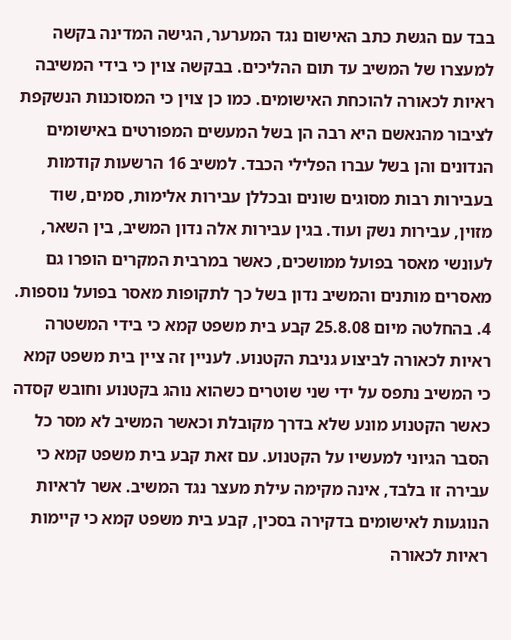בבד עם הגשת כתב האישום נגד המערער, הגישה המדינה בקשה למעצרו של המשיב עד תום ההליכים. בבקשה צוין כי בידי המשיבה ראיות לכאורה להוכחת האישומים. כמו כן צוין כי המסוכנות הנשקפת לציבור מהנאשם היא רבה הן בשל המעשים המפורטים באישומים הנדונים והן בשל עברו הפלילי הכבד. למשיב 16 הרשעות קודמות בעבירות רבות מסוגים שונים ובכללן עבירות אלימות, סמים, שוד מזוין, עבירות נשק ועוד. בגין עבירות אלה נדון המשיב, בין השאר, לעונשי מאסר בפועל ממושכים, כאשר במרבית המקרים הופרו גם מאסרים מותנים והמשיב נדון בשל כך לתקופות מאסר בפועל נוספות.
4. בהחלטה מיום 25.8.08 קבע בית משפט קמא כי בידי המשטרה ראיות לכאורה לביצוע גניבת הקטנוע. לעניין זה ציין בית משפט קמא כי המשיב נתפס על ידי שני שוטרים כשהוא נוהג בקטנוע וחובש קסדה כאשר הקטנוע מונע שלא בדרך מקובלת וכאשר המשיב לא מסר כל הסבר הגיוני למעשיו על הקטנוע. עם זאת קבע בית משפט קמא כי עבירה זו בלבד, אינה מקימה עילת מעצר נגד המשיב. אשר לראיות הנוגעות לאישומים בדקירה בסכין, קבע בית משפט קמא כי קיימות ראיות לכאורה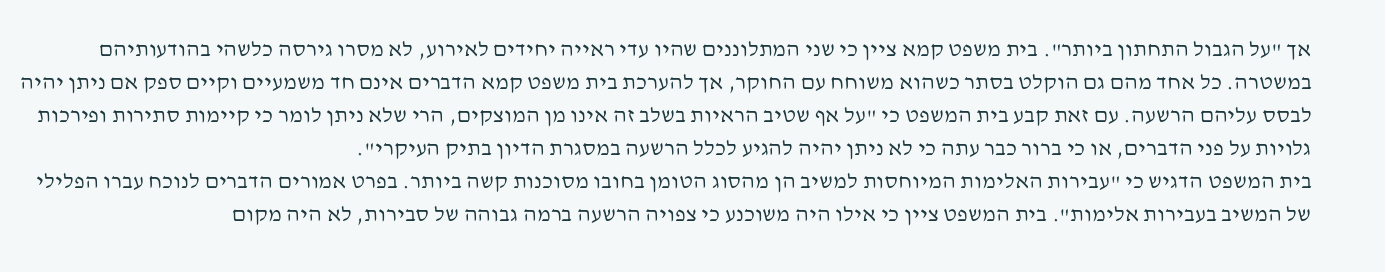אך "על הגבול התחתון ביותר". בית משפט קמא ציין כי שני המתלוננים שהיו עדי ראייה יחידים לאירוע, לא מסרו גירסה כלשהי בהודעותיהם במשטרה. כל אחד מהם גם הוקלט בסתר כשהוא משוחח עם החוקר, אך להערכת בית משפט קמא הדברים אינם חד משמעיים וקיים ספק אם ניתן יהיה לבסס עליהם הרשעה. עם זאת קבע בית המשפט כי "על אף שטיב הראיות בשלב זה אינו מן המוצקים, הרי שלא ניתן לומר כי קיימות סתירות ופירכות גלויות על פני הדברים, או כי ברור כבר עתה כי לא ניתן יהיה להגיע לכלל הרשעה במסגרת הדיון בתיק העיקרי".
בית המשפט הדגיש כי "עבירות האלימות המיוחסות למשיב הן מהסוג הטומן בחובו מסוכנות קשה ביותר. בפרט אמורים הדברים לנוכח עברו הפלילי של המשיב בעבירות אלימות". בית המשפט ציין כי אילו היה משוכנע כי צפויה הרשעה ברמה גבוהה של סבירות, לא היה מקום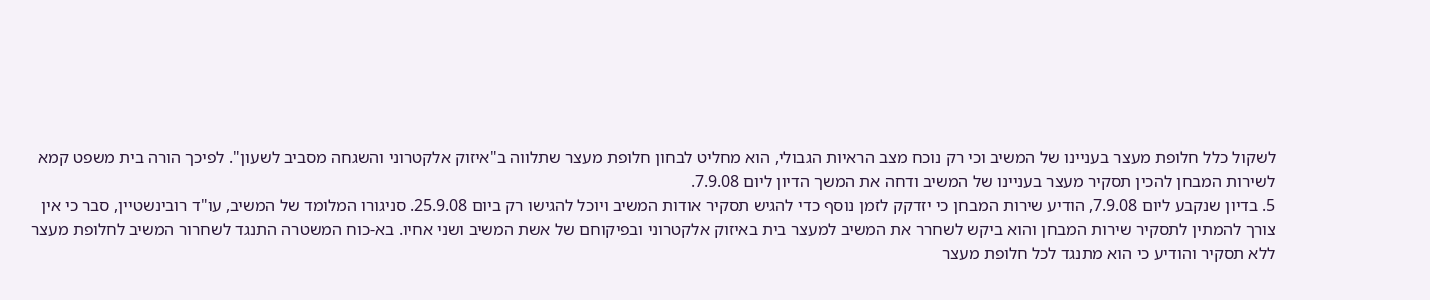לשקול כלל חלופת מעצר בעניינו של המשיב וכי רק נוכח מצב הראיות הגבולי, הוא מחליט לבחון חלופת מעצר שתלווה ב"איזוק אלקטרוני והשגחה מסביב לשעון". לפיכך הורה בית משפט קמא לשירות המבחן להכין תסקיר מעצר בעניינו של המשיב ודחה את המשך הדיון ליום 7.9.08.
5. בדיון שנקבע ליום 7.9.08, הודיע שירות המבחן כי יזדקק לזמן נוסף כדי להגיש תסקיר אודות המשיב ויוכל להגישו רק ביום 25.9.08. סניגורו המלומד של המשיב, עו"ד רובינשטיין, סבר כי אין צורך להמתין לתסקיר שירות המבחן והוא ביקש לשחרר את המשיב למעצר בית באיזוק אלקטרוני ובפיקוחם של אשת המשיב ושני אחיו. בא-כוח המשטרה התנגד לשחרור המשיב לחלופת מעצר ללא תסקיר והודיע כי הוא מתנגד לכל חלופת מעצר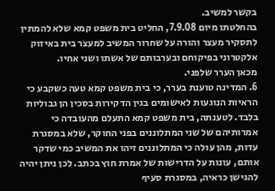בקשר למשיב.
בהחלטתו מיום 7.9.08, החליט בית משפט קמא שלא להמתין לתסקיר מעצר והורה על שחרור המשיב למעצר בית באיזוק אלקטרוני בפיקוחם ובערבותם של אשתו ושני אחיו.
מכאן הערר שלפני.
6. המדינה טוענת בערר, כי בית משפט קמא טעה כשקבע כי הראיות הנוגעות לאישומים בגין הדקירות בסכין הן גבוליות בלבד. לטענתה, בית משפט קמא התעלם מהעובדה כי אמרותיהם של שני המתלוננים בפני החוקר, שלא במסגרת עדות, מהן עולה כי המתלוננים זיהו את המשיב כמי שדקר אותם, עונות על הדרישות של אמרת חוץ בכתב. לכן ניתן יהיה להגישן כראיה, במסגרת סעיף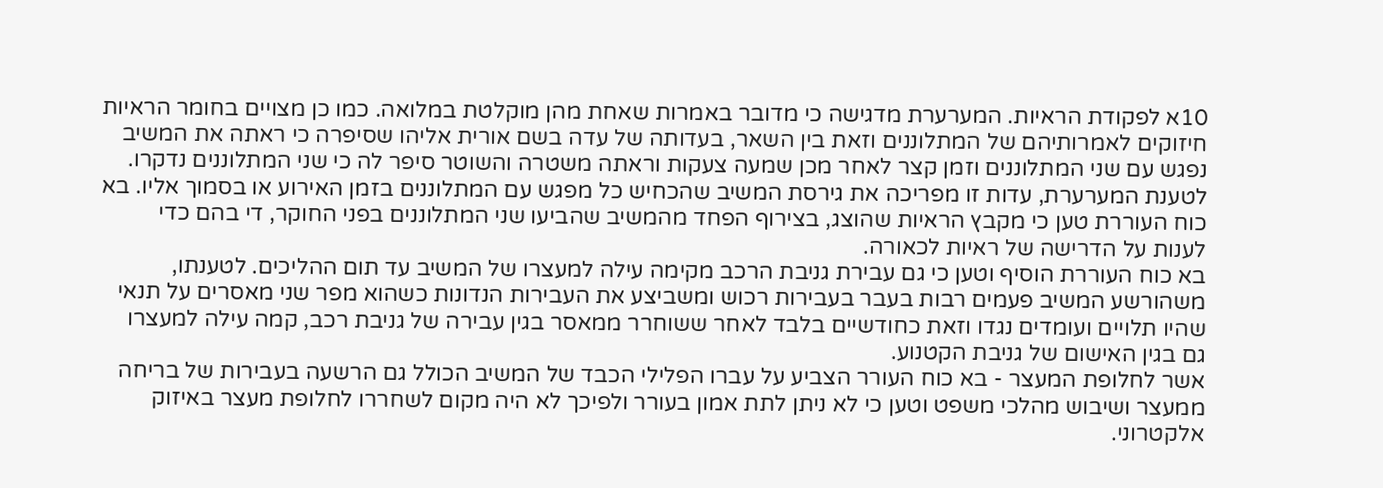10א לפקודת הראיות. המערערת מדגישה כי מדובר באמרות שאחת מהן מוקלטת במלואה. כמו כן מצויים בחומר הראיות חיזוקים לאמרותיהם של המתלוננים וזאת בין השאר, בעדותה של עדה בשם אורית אליהו שסיפרה כי ראתה את המשיב נפגש עם שני המתלוננים וזמן קצר לאחר מכן שמעה צעקות וראתה משטרה והשוטר סיפר לה כי שני המתלוננים נדקרו. לטענת המערערת, עדות זו מפריכה את גירסת המשיב שהכחיש כל מפגש עם המתלוננים בזמן האירוע או בסמוך אליו. בא כוח העוררת טען כי מקבץ הראיות שהוצג, בצירוף הפחד מהמשיב שהביעו שני המתלוננים בפני החוקר, די בהם כדי לענות על הדרישה של ראיות לכאורה.
בא כוח העוררת הוסיף וטען כי גם עבירת גניבת הרכב מקימה עילה למעצרו של המשיב עד תום ההליכים. לטענתו, משהורשע המשיב פעמים רבות בעבר בעבירות רכוש ומשביצע את העבירות הנדונות כשהוא מפר שני מאסרים על תנאי שהיו תלויים ועומדים נגדו וזאת כחודשיים בלבד לאחר ששוחרר ממאסר בגין עבירה של גניבת רכב, קמה עילה למעצרו גם בגין האישום של גניבת הקטנוע.
אשר לחלופת המעצר - בא כוח העורר הצביע על עברו הפלילי הכבד של המשיב הכולל גם הרשעה בעבירות של בריחה ממעצר ושיבוש מהלכי משפט וטען כי לא ניתן לתת אמון בעורר ולפיכך לא היה מקום לשחררו לחלופת מעצר באיזוק אלקטרוני.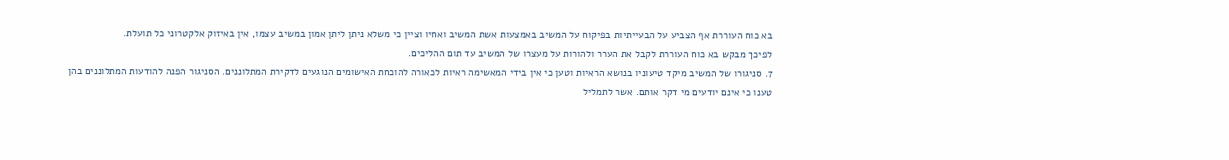בא כוח העוררת אף הצביע על הבעייתיות בפיקוח על המשיב באמצעות אשת המשיב ואחיו וציין כי משלא ניתן ליתן אמון במשיב עצמו, אין באיזוק אלקטרוני כל תועלת.
לפיכך מבקש בא כוח העוררת לקבל את הערר ולהורות על מעצרו של המשיב עד תום ההליכים.
7. סניגורו של המשיב מיקד טיעוניו בנושא הראיות וטען כי אין בידי המאשימה ראיות לכאורה להוכחת האישומים הנוגעים לדקירת המתלוננים. הסניגור הפנה להודעות המתלוננים בהן טענו כי אינם יודעים מי דקר אותם. אשר לתמליל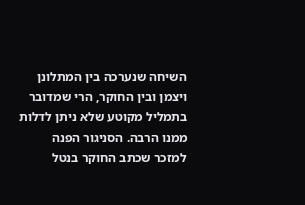השיחה שנערכה בין המתלונן ויצמן ובין החוקר, הרי שמדובר בתמליל מקוטע שלא ניתן לדלות ממנו הרבה. הסניגור הפנה למזכר שכתב החוקר בנטל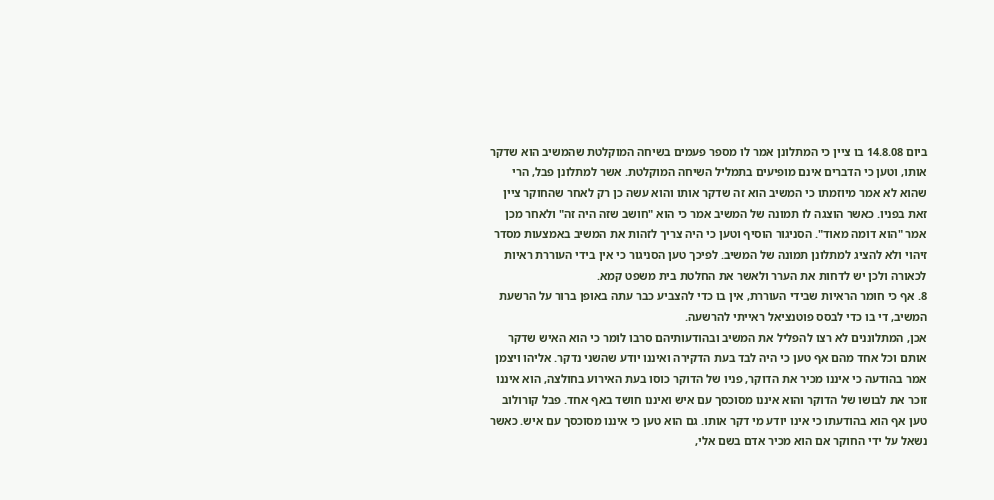ביום 14.8.08 בו ציין כי המתלונן אמר לו מספר פעמים בשיחה המוקלטת שהמשיב הוא שדקר אותו, וטען כי הדברים אינם מופיעים בתמליל השיחה המוקלטת. אשר למתלונן פבל, הרי שהוא לא אמר מיוזמתו כי המשיב הוא זה שדקר אותו והוא עשה כן רק לאחר שהחוקר ציין זאת בפניו. כאשר הוצגה לו תמונה של המשיב אמר כי הוא "חושב שזה היה זה" ולאחר מכן אמר "הוא דומה מאוד". הסניגור הוסיף וטען כי היה צריך לזהות את המשיב באמצעות מסדר זיהוי ולא להציג למתלונן תמונה של המשיב. לפיכך טען הסניגור כי אין בידי העוררת ראיות לכאורה ולכן יש לדחות את הערר ולאשר את החלטת בית משפט קמא.
8. אף כי חומר הראיות שבידי העוררת, אין בו כדי להצביע כבר עתה באופן ברור על הרשעת המשיב, די בו כדי לבסס פוטנציאל ראייתי להרשעה.
אכן, המתלוננים לא רצו להפליל את המשיב ובהודעותיהם סרבו לומר כי הוא האיש שדקר אותם וכל אחד מהם אף טען כי היה לבד בעת הדקירה ואיננו יודע שהשני נדקר. אליהו ויצמן אמר בהודעה כי איננו מכיר את הדוקר, פניו של הדוקר כוסו בעת האירוע בחולצה, הוא איננו זוכר את לבושו של הדוקר והוא איננו מסוכסך עם איש ואיננו חושד באף אחד. פבל קורולוב טען אף הוא בהודעתו כי אינו יודע מי דקר אותו. גם הוא טען כי איננו מסוכסך עם איש. כאשר נשאל על ידי החוקר אם הוא מכיר אדם בשם אלי,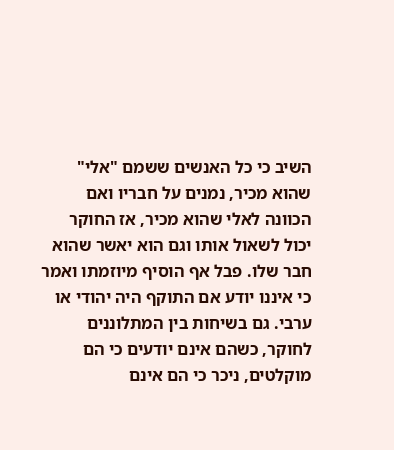השיב כי כל האנשים ששמם "אלי" שהוא מכיר, נמנים על חבריו ואם הכוונה לאלי שהוא מכיר, אז החוקר יכול לשאול אותו וגם הוא יאשר שהוא חבר שלו. פבל אף הוסיף מיוזמתו ואמר כי איננו יודע אם התוקף היה יהודי או ערבי. גם בשיחות בין המתלוננים לחוקר, כשהם אינם יודעים כי הם מוקלטים, ניכר כי הם אינם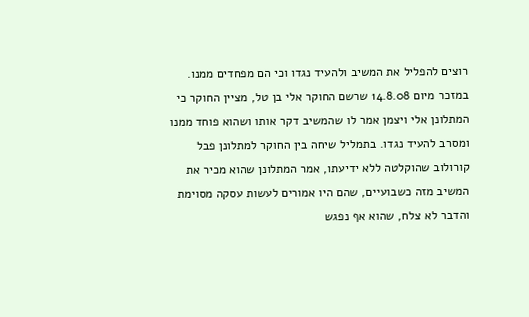רוצים להפליל את המשיב ולהעיד נגדו וכי הם מפחדים ממנו. במזכר מיום 14.8.08 שרשם החוקר אלי בן טל, מציין החוקר כי המתלונן אלי ויצמן אמר לו שהמשיב דקר אותו ושהוא פוחד ממנו ומסרב להעיד נגדו. בתמליל שיחה בין החוקר למתלונן פבל קורולוב שהוקלטה ללא ידיעתו, אמר המתלונן שהוא מכיר את המשיב מזה כשבועיים, שהם היו אמורים לעשות עסקה מסוימת והדבר לא צלח, שהוא אף נפגש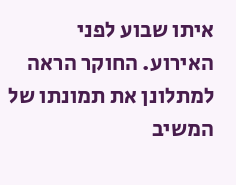איתו שבוע לפני האירוע. החוקר הראה למתלונן את תמונתו של המשיב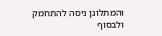והמתלונן ניסה להתחמק ולבסוף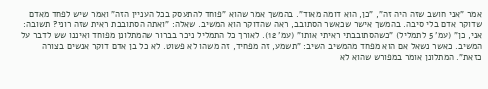אמר "אני חושב שזה היה זה", "כן, הוא דומה מאוד". בהמשך אמר שהוא "פוחד להתעסק בכל העניין הזה" ואמר שיש לפחד מאדם שדוקר אדם בלי סיבה. בהמשך אישר שכאשר הסתובב, ראה שהדוקר הוא המשיב. שאלה: "ואתה הסתובבת ראית שזה רוני? תשובה: אני, כן" (עמ' 5 לתמליל) "כשהסתובבתי ראיתי אותו" (עמ' 12). לאורך כל התמליל ניכר בברור שהמתלונן מפוחד ואיננו שש לדבר על המשיב. כאשר נשאל אם הוא מפחד מהמשיב השיב: "תשמע, זה מפחיד, זה משהו לא פשוט. לא כל בן אדם דוקר אנשים בצורה כזאת". המתלונן אומר במפורש שהוא לא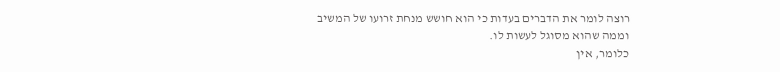רוצה לומר את הדברים בעדות כי הוא חושש מנחת זרועו של המשיב וממה שהוא מסוגל לעשות לו.
כלומר, אין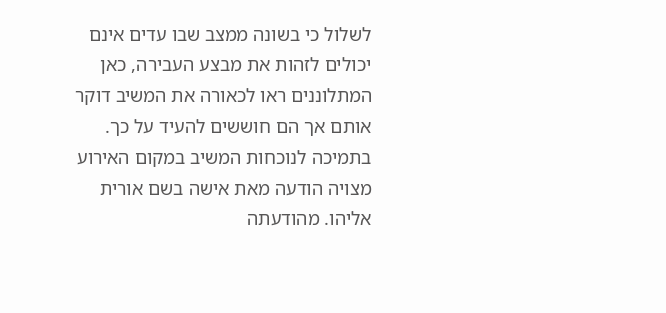לשלול כי בשונה ממצב שבו עדים אינם יכולים לזהות את מבצע העבירה, כאן המתלוננים ראו לכאורה את המשיב דוקר אותם אך הם חוששים להעיד על כך.
בתמיכה לנוכחות המשיב במקום האירוע מצויה הודעה מאת אישה בשם אורית אליהו. מהודעתה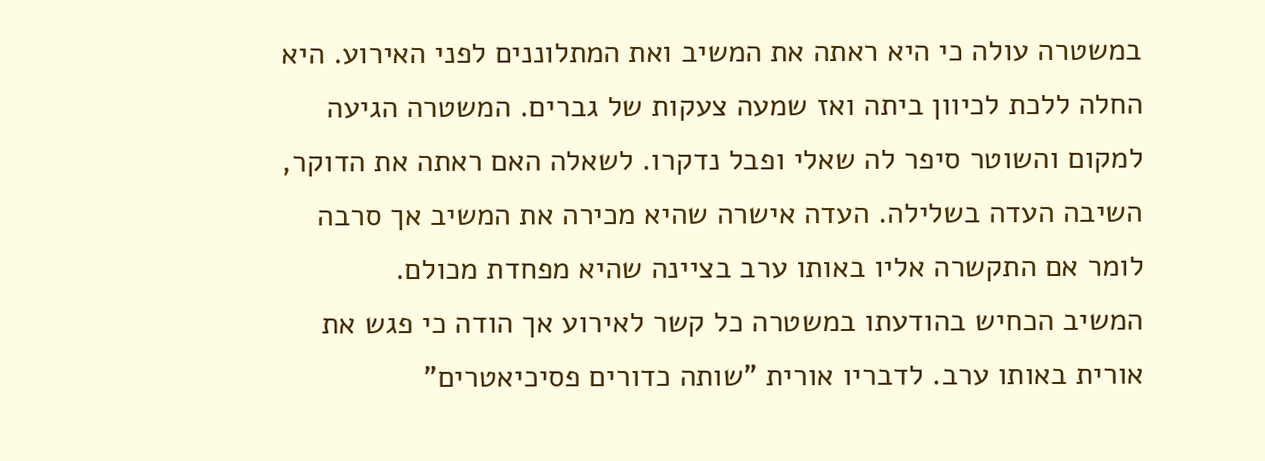במשטרה עולה כי היא ראתה את המשיב ואת המתלוננים לפני האירוע. היא החלה ללכת לכיוון ביתה ואז שמעה צעקות של גברים. המשטרה הגיעה למקום והשוטר סיפר לה שאלי ופבל נדקרו. לשאלה האם ראתה את הדוקר, השיבה העדה בשלילה. העדה אישרה שהיא מכירה את המשיב אך סרבה לומר אם התקשרה אליו באותו ערב בציינה שהיא מפחדת מכולם.
המשיב הכחיש בהודעתו במשטרה כל קשר לאירוע אך הודה כי פגש את אורית באותו ערב. לדבריו אורית "שותה כדורים פסיכיאטרים"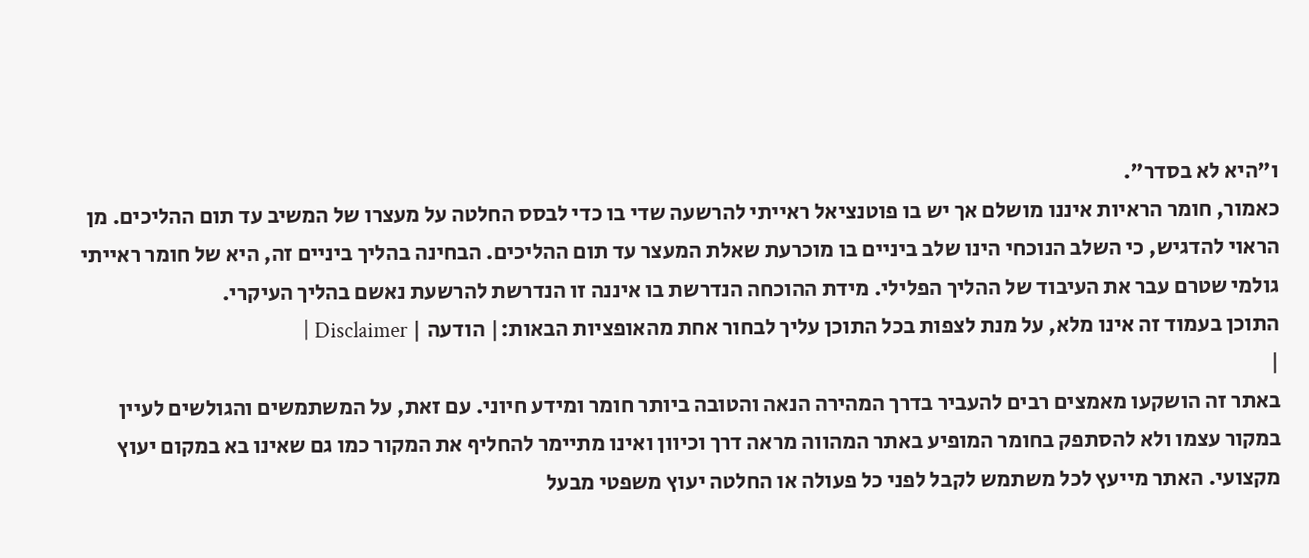ו"היא לא בסדר".
כאמור, חומר הראיות איננו מושלם אך יש בו פוטנציאל ראייתי להרשעה שדי בו כדי לבסס החלטה על מעצרו של המשיב עד תום ההליכים. מן הראוי להדגיש, כי השלב הנוכחי הינו שלב ביניים בו מוכרעת שאלת המעצר עד תום ההליכים. הבחינה בהליך ביניים זה, היא של חומר ראייתי גולמי שטרם עבר את העיבוד של ההליך הפלילי. מידת ההוכחה הנדרשת בו איננה זו הנדרשת להרשעת נאשם בהליך העיקרי.
התוכן בעמוד זה אינו מלא, על מנת לצפות בכל התוכן עליך לבחור אחת מהאופציות הבאות:| הודעה | Disclaimer |
|
באתר זה הושקעו מאמצים רבים להעביר בדרך המהירה הנאה והטובה ביותר חומר ומידע חיוני. עם זאת, על המשתמשים והגולשים לעיין במקור עצמו ולא להסתפק בחומר המופיע באתר המהווה מראה דרך וכיוון ואינו מתיימר להחליף את המקור כמו גם שאינו בא במקום יעוץ מקצועי. האתר מייעץ לכל משתמש לקבל לפני כל פעולה או החלטה יעוץ משפטי מבעל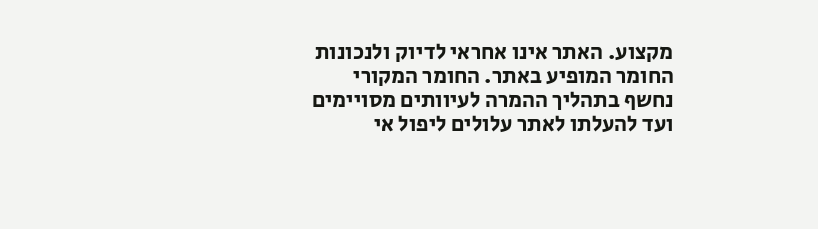מקצוע. האתר אינו אחראי לדיוק ולנכונות החומר המופיע באתר. החומר המקורי נחשף בתהליך ההמרה לעיוותים מסויימים ועד להעלתו לאתר עלולים ליפול אי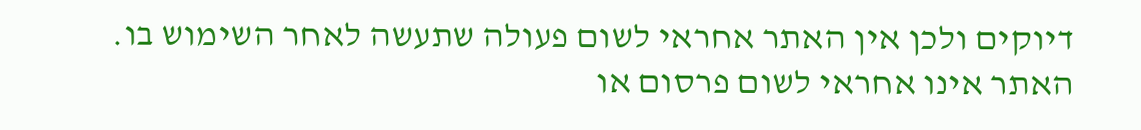דיוקים ולכן אין האתר אחראי לשום פעולה שתעשה לאחר השימוש בו. האתר אינו אחראי לשום פרסום או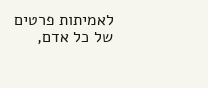לאמיתות פרטים של כל אדם,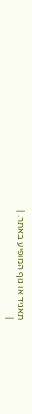תאגיד או גוף המופיע באתר. |
|